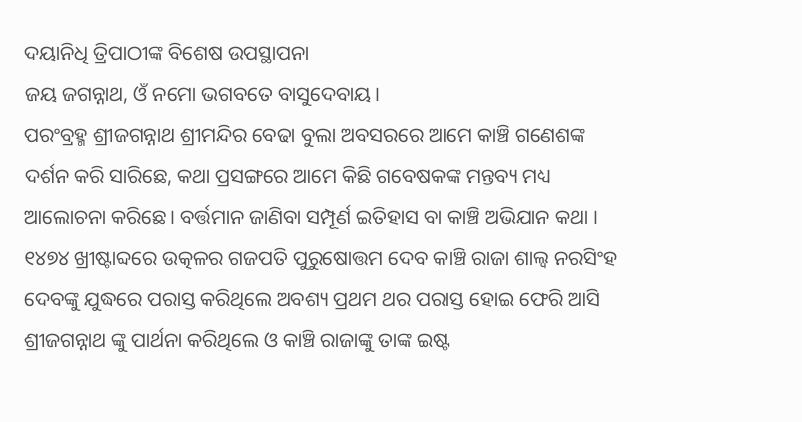ଦୟାନିଧି ତ୍ରିପାଠୀଙ୍କ ବିଶେଷ ଉପସ୍ଥାପନା
ଜୟ ଜଗନ୍ନାଥ, ଓଁ ନମୋ ଭଗବତେ ବାସୁଦେବାୟ।
ପରଂବ୍ରହ୍ମ ଶ୍ରୀଜଗନ୍ନାଥ ଶ୍ରୀମନ୍ଦିର ବେଢା ବୁଲା ଅବସରରେ ଆମେ କାଞ୍ଚି ଗଣେଶଙ୍କ ଦର୍ଶନ କରି ସାରିଛେ, କଥା ପ୍ରସଙ୍ଗରେ ଆମେ କିଛି ଗବେଷକଙ୍କ ମନ୍ତବ୍ୟ ମଧ୍ୟ ଆଲୋଚନା କରିଛେ। ବର୍ତ୍ତମାନ ଜାଣିବା ସମ୍ପୂର୍ଣ ଇତିହାସ ବା କାଞ୍ଚି ଅଭିଯାନ କଥା । ୧୪୭୪ ଖ୍ରୀଷ୍ଟାବ୍ଦରେ ଉତ୍କଳର ଗଜପତି ପୁରୁଷୋତ୍ତମ ଦେବ କାଞ୍ଚି ରାଜା ଶାଲ୍ଵ ନରସିଂହ ଦେବଙ୍କୁ ଯୁଦ୍ଧରେ ପରାସ୍ତ କରିଥିଲେ ଅବଶ୍ୟ ପ୍ରଥମ ଥର ପରାସ୍ତ ହୋଇ ଫେରି ଆସି ଶ୍ରୀଜଗନ୍ନାଥ ଙ୍କୁ ପାର୍ଥନା କରିଥିଲେ ଓ କାଞ୍ଚି ରାଜାଙ୍କୁ ତାଙ୍କ ଇଷ୍ଟ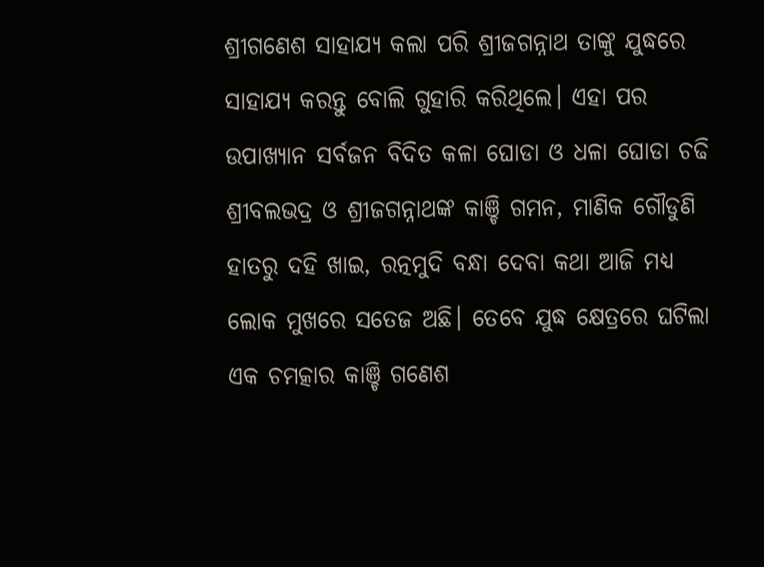ଶ୍ରୀଗଣେଶ ସାହାଯ୍ୟ କଲା ପରି ଶ୍ରୀଜଗନ୍ନାଥ ତାଙ୍କୁ ଯୁଦ୍ଧରେ ସାହାଯ୍ୟ କରନ୍ତୁ ବୋଲି ଗୁହାରି କରିଥିଲେ। ଏହା ପର ଉପାଖ୍ୟାନ ସର୍ବଜନ ବିଦିତ କଳା ଘୋଡା ଓ ଧଳା ଘୋଡା ଚଢି ଶ୍ରୀବଲଭଦ୍ର ଓ ଶ୍ରୀଜଗନ୍ନାଥଙ୍କ କାଞ୍ଚି ଗମନ, ମାଣିକ ଗୌଡୁଣି ହାତରୁ ଦହି ଖାଇ, ରତ୍ନମୁଦି ବନ୍ଧା ଦେବା କଥା ଆଜି ମଧ୍ୟ ଲୋକ ମୁଖରେ ସତେଜ ଅଛି। ତେବେ ଯୁଦ୍ଧ କ୍ଷେତ୍ରରେ ଘଟିଲା ଏକ ଚମତ୍କାର କାଞ୍ଚି ଗଣେଶ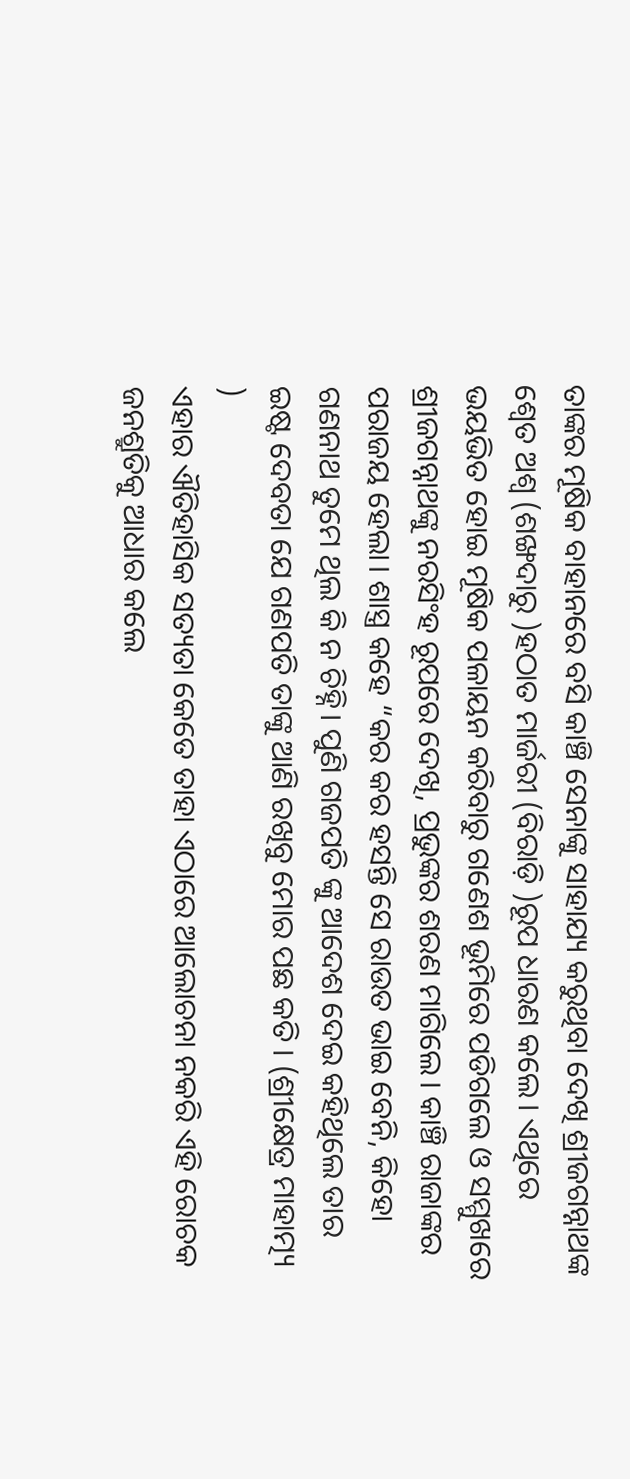ତାଙ୍କର ମୂଷିକ ବାହାନରେ ବସି କାଞ୍ଚି ସେନାଙ୍କୁ ସାହାଯ୍ୟ କରୁଥିବା ଦେଖି ଶ୍ରୀଜଗନ୍ନାଥଙ୍କ ଶ୍ୱେତ ଅଶ୍ୱ (ଶଙ୍ଖଦାରୁ )ହଠାତ ମାର୍ଜରୀ (ବିରାଡ଼ି )ରୂପ ଧାରଣ କଲେ। ଏଥିରେ ଭୟଭିତ ହୋଇ ମୂଷିକ ପଳାୟନ କରିବାରୁ ଗଣେଶ ଭୂମିରେ ପଡିଗଲେ ଓ ସମ୍ମୁଖରେ ଶ୍ରୀଜଗନ୍ନାଥଙ୍କୁ ନରସିଂହ ରୂପରେ ଦେଖି, ପ୍ରଭୁଙ୍କର ଶରଣ ମାଗିଲେ। କାଞ୍ଚି ରାଜାଙ୍କର ପରାଜୟ ହେଲା। ଶାସ୍ତ୍ର କହେ “କର କର ହସନ୍ତି ସେ ରାଉତ ଭାଇ ବେନି, କିହୋ ଗଣନାଥ ତୁମେ ଥିଲ କି ନ ଚିହ୍ନି। ପୁଣି ଗଜପତି ଙ୍କୁ ଆଦେଶ ଦେଇ କହିଥିଲେ ତାର ଇଷ୍ଟ ଦେବତା ଯେ ଗଣପତି ତାଙ୍କୁ ଆଣି ରଖିବୁ ମୋର ପଛ କତି । (ଶ୍ରୀକ୍ଷେତ୍ର ମାହାତ୍ମ୍ୟ )
ଏହାର ଐତିହାସିକ ସତ୍ୟତା କେତେ ତାହା ଏଠାରେ ଆଲୋଚନା ନକରି ଏହି ରୋଚକ ଜନଶ୍ରୁତିକୁ ଆଧାର କଲେ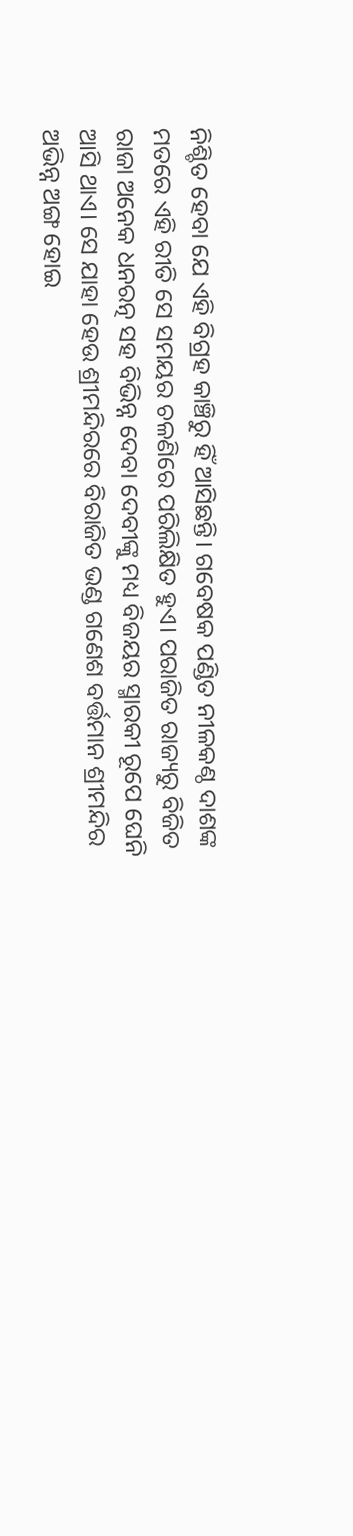ନିଶ୍ଚିତ ହେବା ଯେ ଏହି ବିଗ୍ରହ କାଞ୍ଚିରୁ ହିଁ ଆସିଛନ୍ତି। ଗବେଷକ ପଣ୍ଡିତ ନୀଳକଣ୍ଠ ଦାଶଙ୍କ ମତରେ ଏହି ରୀତି ସେ ସମୟର ଚଳଣିରେ ପରିଲିକ୍ଷିତ ହୁଏ। ପରାଜିତ ରାଜ୍ୟରୁ ବିଜିତ ରାଜା ଅନେକ ଧନରତ୍ନ ସହ ବିଭିନ୍ନ ଦେବା ଦେବୀଙ୍କୁ ମଧ୍ୟ ବିଜୟର ସ୍ମାରକୀ ରୂପେ ଘେନି ଆସି ଥାଏ। ସେ ଯାହା ହେଉ ଶ୍ରୀମନ୍ଦିରରେ ବିରାଜିତ ଭଣ୍ଡ ଗଣେଶ ବର୍ତ୍ତମାନ ଶ୍ରୀମନ୍ଦିର ଅଭିନ୍ନ ଅଙ୍ଗ ହୋଇ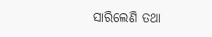ସାରିଲେଣି ତଥା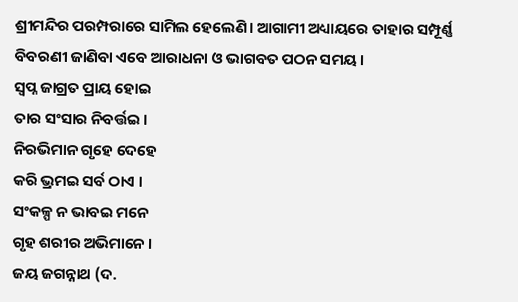ଶ୍ରୀମନ୍ଦିର ପରମ୍ପରାରେ ସାମିଲ ହେଲେଣି। ଆଗାମୀ ଅଧ୍ୟାୟରେ ତାହାର ସମ୍ପୂର୍ଣ୍ଣ ବିବରଣୀ ଜାଣିବା ଏବେ ଆରାଧନା ଓ ଭାଗବତ ପଠନ ସମୟ ।
ସ୍ବପ୍ନ ଜାଗ୍ରତ ପ୍ରାୟ ହୋଇ
ତାର ସଂସାର ନିବର୍ତ୍ତଇ ।
ନିରଭିମାନ ଗୃହେ ଦେହେ
କରି ଭ୍ରମଇ ସର୍ବ ଠାଏ ।
ସଂକଳ୍ପ ନ ଭାବଇ ମନେ
ଗୃହ ଶରୀର ଅଭିମାନେ ।
ଜୟ ଜଗନ୍ନାଥ (ଦ.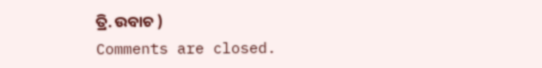ତ୍ରି. ଉବାଚ )
Comments are closed.